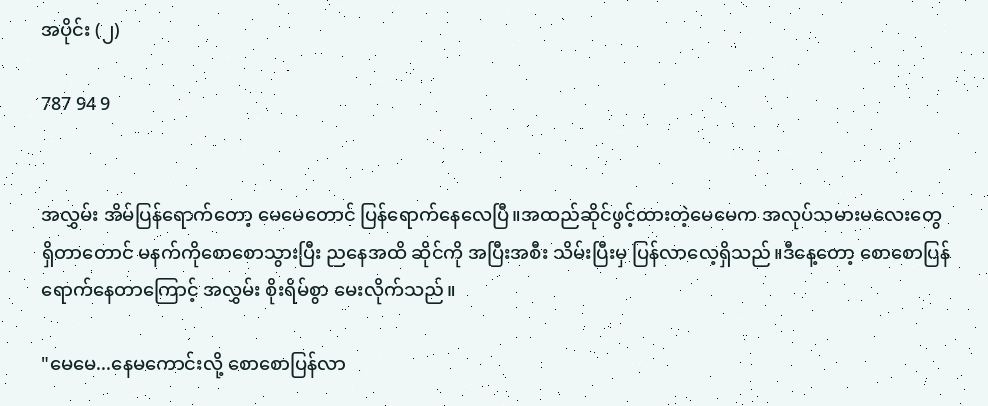အပိုင်း (၂)

787 94 9


အလွှမ်း အိမ်ပြန်ရောက်တော့ မေမေတောင် ပြန်ရောက်နေလေပြီ။အထည်ဆိုင်ဖွင့်ထားတဲ့မေမေက အလုပ်သမားမလေးတွေ ရှိတာတောင် မနက်ကိုစောစောသွားပြီး ညနေအထိ ဆိုင်ကို အပြီးအစီး သိမ်းပြီးမှ ပြန်လာလေ့ရှိသည်။ဒီနေ့တော့ စောစောပြန်ရောက်နေတာကြောင့် အလွှမ်း စိုးရိမ်စွာ မေးလိုက်သည်။

"မေမေ...နေမကောင်းလို့ စောစောပြန်လာ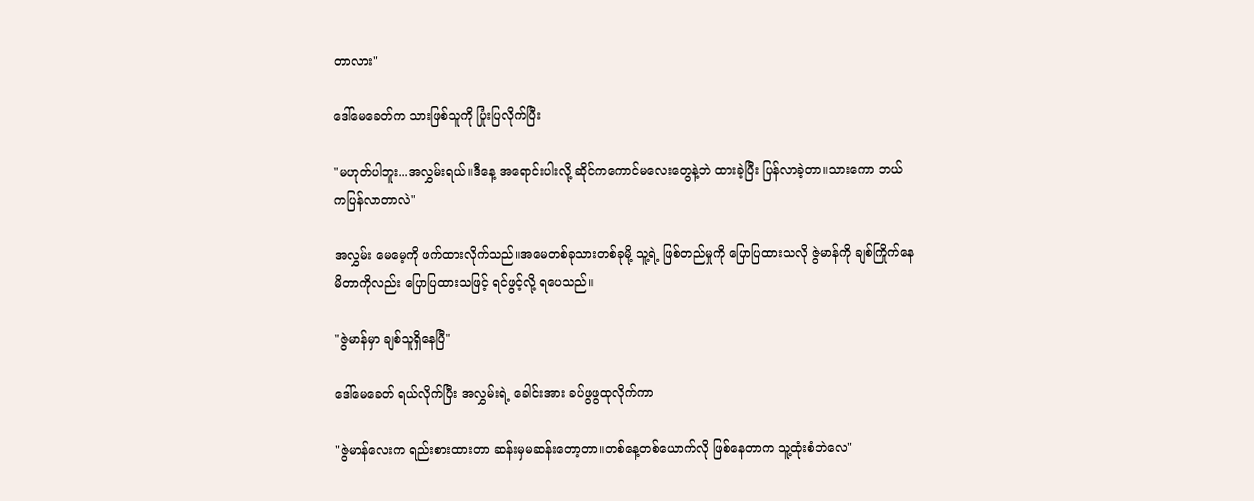တာလား"

ဒေါ်မေခေတ်က သားဖြစ်သူကို ပြုံးပြလိုက်ပြီး

"မဟုတ်ပါဘူး...အလွှမ်းရယ်။ဒီနေ့ အရောင်းပါးလို့ ဆိုင်ကကောင်မလေးတွေနဲ့ဘဲ ထားခဲ့ပြီး ပြန်လာခဲ့တာ။သားကော ဘယ်ကပြန်လာတာလဲ"

အလွှမ်း မေမေ့ကို ဖက်ထားလိုက်သည်။အမေတစ်ခုသားတစ်ခုမို့ သူ့ရဲ့ ဖြစ်တည်မှုကို ပြောပြထားသလို ဇွဲမာန်ကို ချစ်ကြိုက်နေမိတာကိုလည်း ပြောပြထားသဖြင့် ရင်ဖွင့်လို့ ရပေသည်။

"ဇွဲမာန်မှာ ချစ်သူရှိနေပြီ"

ဒေါ်မေခေတ် ရယ်လိုက်ပြီး အလွှမ်းရဲ့ ခေါင်းအား ခပ်ဖွဖွထုလိုက်ကာ

"ဇွဲမာန်လေးက ရည်းစားထားတာ ဆန်းမှမဆန်းတော့တာ။တစ်နေ့တစ်ယောက်လို ဖြစ်နေတာက သူ့ထုံးစံဘဲလေ"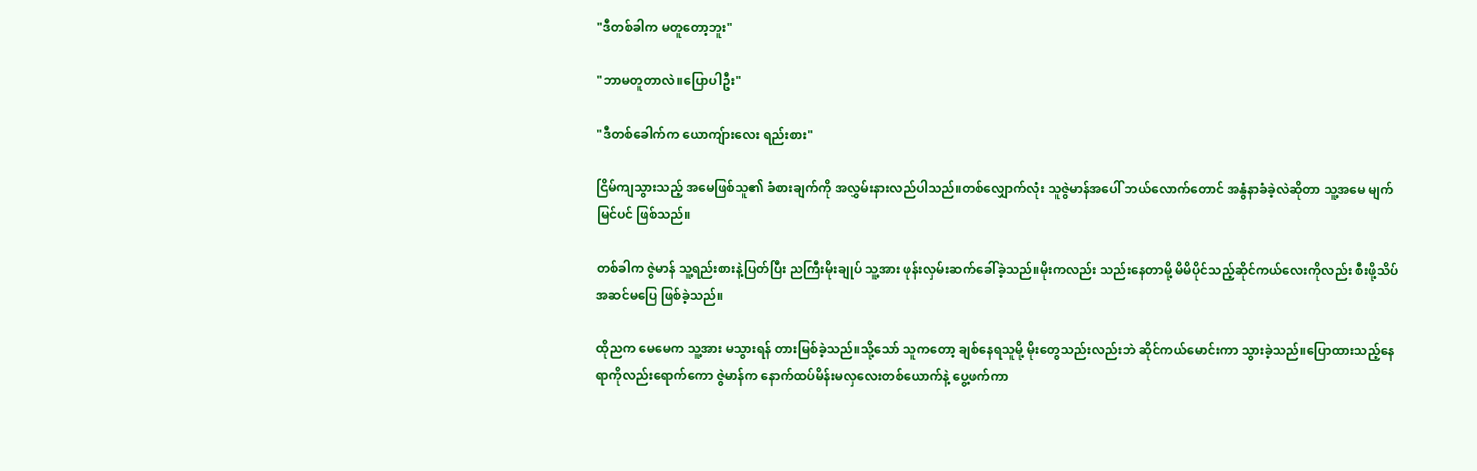"ဒီတစ်ခါက မတူတော့ဘူး"

"ဘာမတူတာလဲ။ပြောပါဦး"

"ဒီတစ်ခေါက်က ယောကျ်ားလေး ရည်းစား"

ငြိမ်ကျသွားသည့် အမေဖြစ်သူ၏ ခံစားချက်ကို အလွှမ်းနားလည်ပါသည်။တစ်လျှောက်လုံး သူဇွဲမာန်အပေါ် ဘယ်လောက်တောင် အနွံနာခံခဲ့လဲဆိုတာ သူ့အမေ မျက်မြင်ပင် ဖြစ်သည်။

တစ်ခါက ဇွဲမာန် သူ့ရည်းစားနဲ့ပြတ်ပြီး ညကြီးမိုးချုပ် သူ့အား ဖုန်းလှမ်းဆက်ခေါ်ခဲ့သည်။မိုးကလည်း သည်းနေတာမို့ မိမိပိုင်သည့်ဆိုင်ကယ်လေးကိုလည်း စီးဖို့သိပ်အဆင်မပြေ ဖြစ်ခဲ့သည်။

ထိုညက မေမေက သူ့အား မသွားရန် တားမြစ်ခဲ့သည်။သို့သော် သူကတော့ ချစ်နေရသူမို့ မိုးတွေသည်းလည်းဘဲ ဆိုင်ကယ်မောင်းကာ သွားခဲ့သည်။ပြောထားသည့်နေရာကိုလည်းရောက်ကော ဇွဲမာန်က နောက်ထပ်မိန်းမလှလေးတစ်ယောက်နဲ့ ပွေ့ဖက်ကာ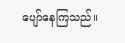ပျော်နေကြသည်။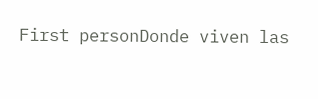First personDonde viven las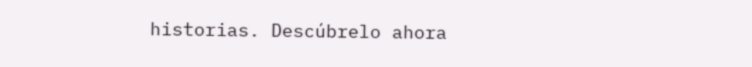historias. Descúbrelo ahora